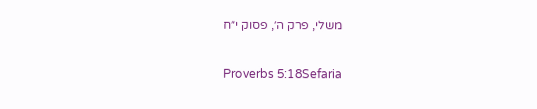משלי, פרק ה׳, פסוק י״ח

Proverbs 5:18Sefaria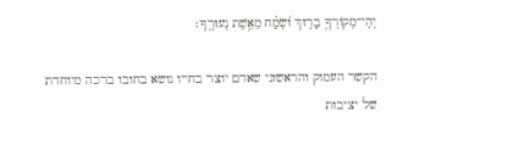יְהִֽי־מְקוֹרְךָ֥ בָר֑וּךְ וּ֝שְׂמַ֗ח מֵאֵ֥שֶׁת נְעוּרֶֽךָ׃

הקשר העמוק והראשוני שאדם יוצר בחייו נושא בחובו ברכה מיוחדת של יציבות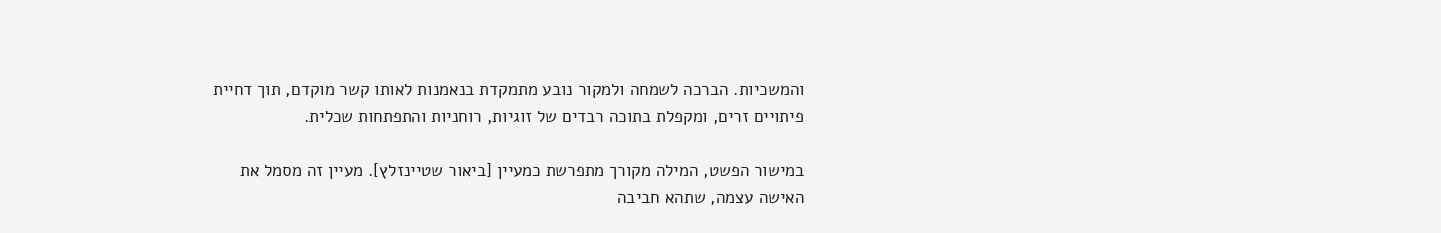והמשכיות. הברכה לשמחה ולמקור נובע מתמקדת בנאמנות לאותו קשר מוקדם, תוך דחיית פיתויים זרים, ומקפלת בתוכה רבדים של זוגיות, רוחניות והתפתחות שכלית.

במישור הפשט, המילה מקורך מתפרשת כמעיין [ביאור שטיינזלץ]. מעיין זה מסמל את האישה עצמה, שתהא חביבה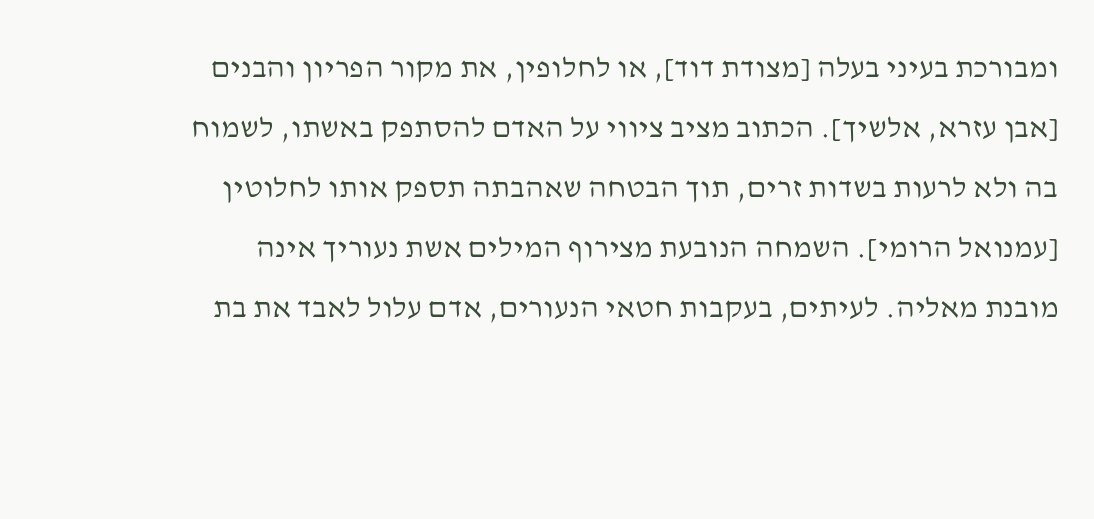ומבורכת בעיני בעלה [מצודת דוד], או לחלופין, את מקור הפריון והבנים [אבן עזרא, אלשיך]. הכתוב מציב ציווי על האדם להסתפק באשתו, לשמוח בה ולא לרעות בשדות זרים, תוך הבטחה שאהבתה תספק אותו לחלוטין [עמנואל הרומי]. השמחה הנובעת מצירוף המילים אשת נעוריך אינה מובנת מאליה. לעיתים, בעקבות חטאי הנעורים, אדם עלול לאבד את בת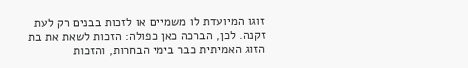זוגו המיועדת לו משמיים או לזכות בבנים רק לעת זקנה. לכן, הברכה כאן כפולה: הזכות לשאת את בת הזוג האמיתית כבר בימי הבחרות, והזכות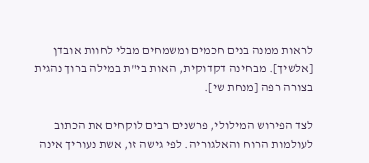לראות ממנה בנים חכמים ומשמחים מבלי לחוות אובדן [אלשיך]. מבחינה דקדוקית, האות בי"ת במילה ברוך נהגית בצורה רפה [מנחת שי].

לצד הפירוש המילולי, פרשנים רבים לוקחים את הכתוב לעולמות הרוח והאלגוריה. לפי גישה זו, אשת נעוריך אינה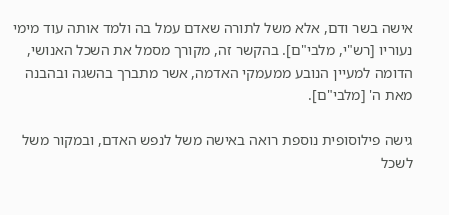אישה בשר ודם, אלא משל לתורה שאדם עמל בה ולמד אותה עוד מימי נעוריו [רש"י, מלבי"ם]. בהקשר זה, מקורך מסמל את השכל האנושי, הדומה למעיין הנובע ממעמקי האדמה, אשר מתברך בהשגה ובהבנה מאת ה' [מלבי"ם].

גישה פילוסופית נוספת רואה באישה משל לנפש האדם, ובמקור משל לשכל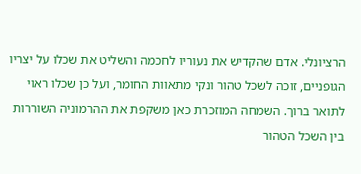הרציונלי. אדם שהקדיש את נעוריו לחכמה והשליט את שכלו על יצריו הגופניים, זוכה לשכל טהור ונקי מתאוות החומר, ועל כן שכלו ראוי לתואר ברוך. השמחה המוזכרת כאן משקפת את ההרמוניה השוררות בין השכל הטהור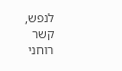לנפש, קשר רוחני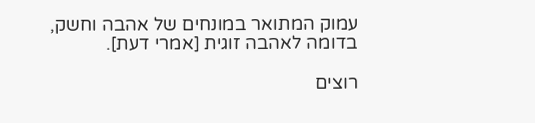עמוק המתואר במונחים של אהבה וחשק, בדומה לאהבה זוגית [אמרי דעת].

רוצים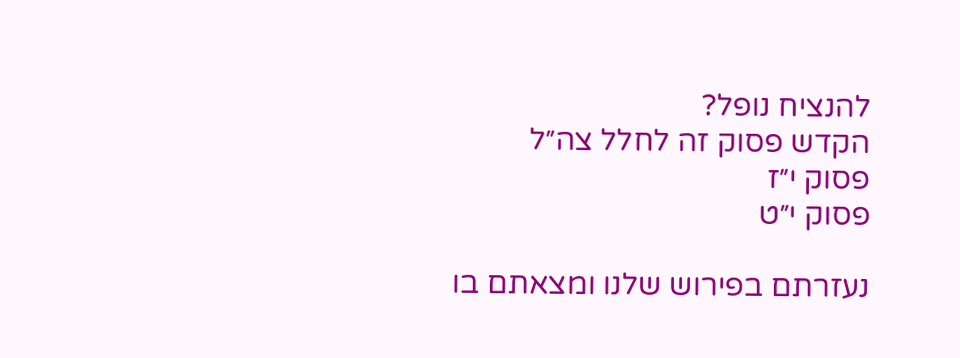להנציח נופל?
הקדש פסוק זה לחלל צה״ל
פסוק י״ז
פסוק י״ט

נעזרתם בפירוש שלנו ומצאתם בו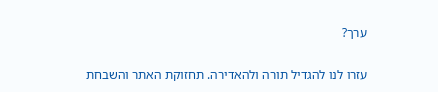ערך?

עזרו לנו להגדיל תורה ולהאדירה. תחזוקת האתר והשבחת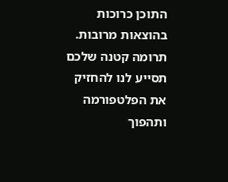התוכן כרוכות בהוצאות מרובות. תרומה קטנה שלכם תסייע לנו להחזיק את הפלטפורמה ותהפוך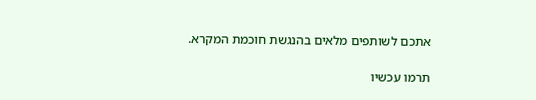אתכם לשותפים מלאים בהנגשת חוכמת המקרא.

תרמו עכשיו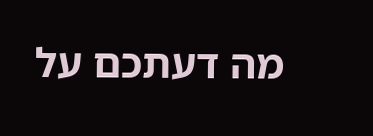מה דעתכם על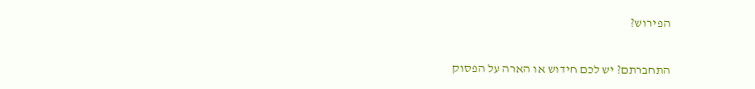הפירוש?

התחברתם? יש לכם חידוש או הארה על הפסוק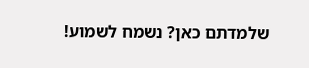שלמדתם כאן? נשמח לשמוע!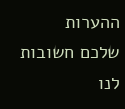ההערות שלכם חשובות לנו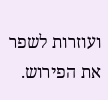ועוזרות לשפר את הפירוש.